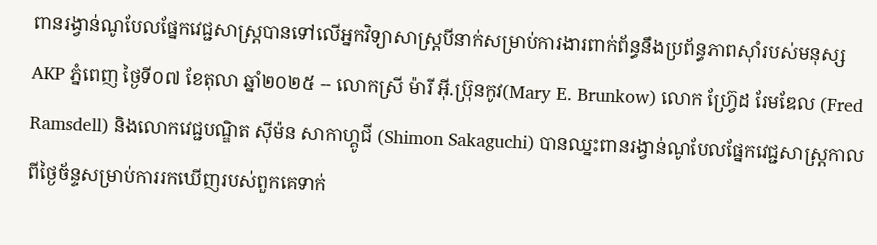ពានរង្វាន់ណូបែលផ្នែកវេជ្ជសាស្ត្របានទៅលើអ្នកវិទ្យាសាស្ត្របីនាក់សម្រាប់ការងារពាក់ព័ន្ធនឹងប្រព័ន្ធភាពស៊ាំរបស់មនុស្ស
AKP ភ្នំពេញ ថ្ងៃទី០៧ ខែតុលា ឆ្នាំ២០២៥ -- លោកស្រី ម៉ារី អ៊ី.ប្រ៊ុនកូវ(Mary E. Brunkow) លោក ហ្រ្វ៊ែដ រែមឌែល (Fred Ramsdell) និងលោកវេជ្ជបណ្ឌិត ស៊ីម៉ន សាកាហ្គូជី (Shimon Sakaguchi) បានឈ្នះពានរង្វាន់ណូបែលផ្នែកវេជ្ជសាស្ត្រកាលពីថ្ងៃច័ន្ទសម្រាប់ការរកឃើញរបស់ពួកគេទាក់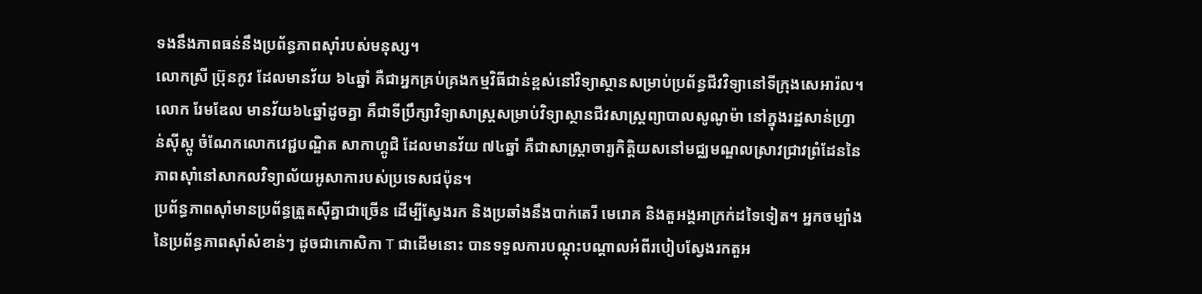ទងនឹងភាពធន់នឹងប្រព័ន្ធភាពស៊ាំរបស់មនុស្ស។
លោកស្រី ប្រ៊ុនកូវ ដែលមានវ័យ ៦៤ឆ្នាំ គឺជាអ្នកគ្រប់គ្រងកម្មវិធីជាន់ខ្ពស់នៅវិទ្យាស្ថានសម្រាប់ប្រព័ន្ធជីវវិទ្យានៅទីក្រុងសេអារ៉ល។ លោក រែមឌែល មានវ័យ៦៤ឆ្នាំដូចគ្នា គឺជាទីប្រឹក្សាវិទ្យាសាស្ត្រសម្រាប់វិទ្យាស្ថានជីវសាស្ត្រព្យាបាលសូណូម៉ា នៅក្នុងរដ្ឋសាន់ហ្រ្វាន់ស៊ីស្កូ ចំណែកលោកវេជ្ជបណ្ឌិត សាកាហ្គូជិ ដែលមានវ័យ ៧៤ឆ្នាំ គឺជាសាស្រ្តាចារ្យកិត្តិយសនៅមជ្ឈមណ្ឌលស្រាវជ្រាវព្រំដែននៃភាពស៊ាំនៅសាកលវិទ្យាល័យអូសាការបស់ប្រទេសជប៉ុន។
ប្រព័ន្ធភាពស៊ាំមានប្រព័ន្ធត្រួតស៊ីគ្នាជាច្រើន ដើម្បីស្វែងរក និងប្រឆាំងនឹងបាក់តេរី មេរោគ និងតួអង្គអាក្រក់ដទៃទៀត។ អ្នកចម្បាំងនៃប្រព័ន្ធភាពស៊ាំសំខាន់ៗ ដូចជាកោសិកា T ជាដើមនោះ បានទទួលការបណ្តុះបណ្តាលអំពីរបៀបស្វែងរកតួអ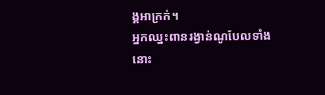ង្គអាក្រក់។
អ្នកឈ្នះពានរង្វាន់ណូបែលទាំងនោះ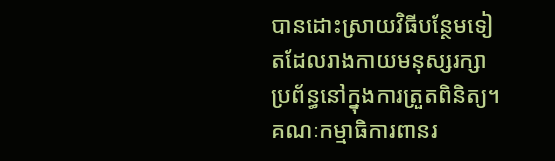បានដោះស្រាយវិធីបន្ថែមទៀតដែលរាងកាយមនុស្សរក្សាប្រព័ន្ធនៅក្នុងការត្រួតពិនិត្យ។
គណៈកម្មាធិការពានរ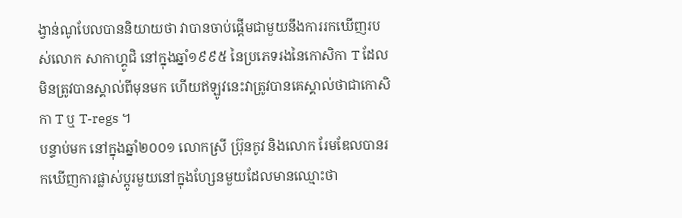ង្វាន់ណូបែលបាននិយាយថា វាបានចាប់ផ្តើមជាមួយនឹងការរកឃើញរបស់លោក សាកាហ្គូជិ នៅក្នុងឆ្នាំ១៩៩៥ នៃប្រភេទរងនៃកោសិកា T ដែលមិនត្រូវបានស្គាល់ពីមុនមក ហើយឥឡូវនេះវាត្រូវបានគេស្គាល់ថាជាកោសិកា T ឬ T-regs ។
បន្ទាប់មក នៅក្នុងឆ្នាំ២០០១ លោកស្រី ប្រ៊ុនកូវ និងលោក រែមឌែលបានរកឃើញការផ្លាស់ប្តូរមួយនៅក្នុងហ្សែនមួយដែលមានឈ្មោះថា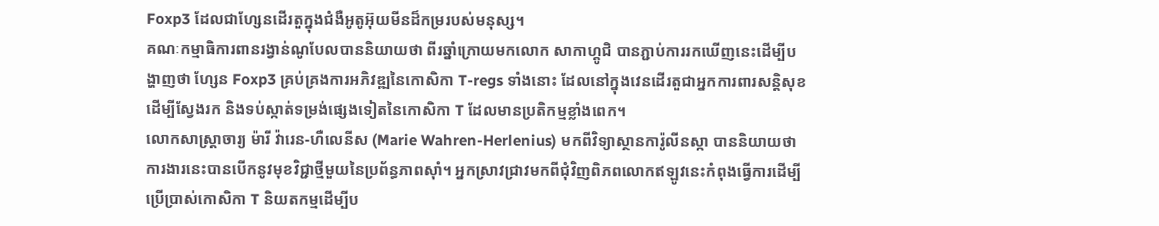Foxp3 ដែលជាហ្សែនដើរតួក្នុងជំងឺអូតូអ៊ុយមីនដ៏កម្ររបស់មនុស្ស។
គណៈកម្មាធិការពានរង្វាន់ណូបែលបាននិយាយថា ពីរឆ្នាំក្រោយមកលោក សាកាហ្គូជិ បានភ្ជាប់ការរកឃើញនេះដើម្បីបង្ហាញថា ហ្សែន Foxp3 គ្រប់គ្រងការអភិវឌ្ឍនៃកោសិកា T-regs ទាំងនោះ ដែលនៅក្នុងវេនដើរតួជាអ្នកការពារសន្តិសុខដើម្បីស្វែងរក និងទប់ស្កាត់ទម្រង់ផ្សេងទៀតនៃកោសិកា T ដែលមានប្រតិកម្មខ្លាំងពេក។
លោកសាស្ត្រាចារ្យ ម៉ារី វ៉ារេន-ហឺលេនីស (Marie Wahren-Herlenius) មកពីវិទ្យាស្ថានការ៉ូលីនស្កា បាននិយាយថា ការងារនេះបានបើកនូវមុខវិជ្ជាថ្មីមួយនៃប្រព័ន្ធភាពស៊ាំ។ អ្នកស្រាវជ្រាវមកពីជុំវិញពិភពលោកឥឡូវនេះកំពុងធ្វើការដើម្បីប្រើប្រាស់កោសិកា T និយតកម្មដើម្បីប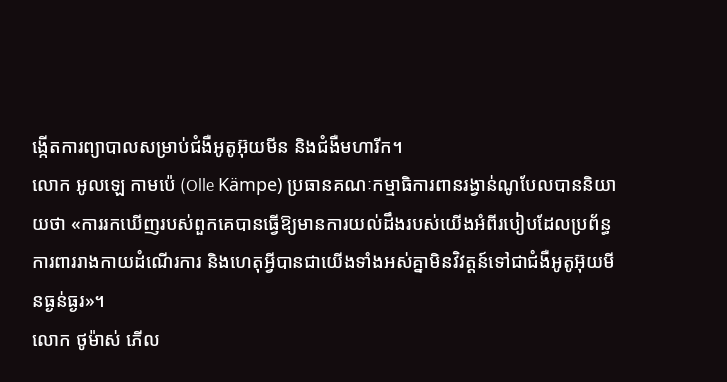ង្កើតការព្យាបាលសម្រាប់ជំងឺអូតូអ៊ុយមីន និងជំងឺមហារីក។
លោក អូលឡេ កាមប៉េ (Olle Kämpe) ប្រធានគណៈកម្មាធិការពានរង្វាន់ណូបែលបាននិយាយថា «ការរកឃើញរបស់ពួកគេបានធ្វើឱ្យមានការយល់ដឹងរបស់យើងអំពីរបៀបដែលប្រព័ន្ធការពាររាងកាយដំណើរការ និងហេតុអ្វីបានជាយើងទាំងអស់គ្នាមិនវិវត្តន៍ទៅជាជំងឺអូតូអ៊ុយមីនធ្ងន់ធ្ងរ»។
លោក ថូម៉ាស់ ភើល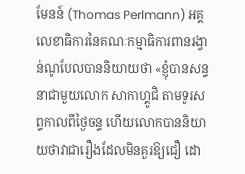មែនន៍ (Thomas Perlmann) អគ្គលេខាធិការនៃគណៈកម្មាធិការពានរង្វាន់ណូបែលបាននិយាយថា «ខ្ញុំបានសន្ទនាជាមួយលោក សាកាហ្គូជិ តាមទូរសព្ទកាលពីថ្ងៃចន្ទ ហើយលោកបាននិយាយថាវាជារឿងដែលមិនគួរឱ្យជឿ ដោ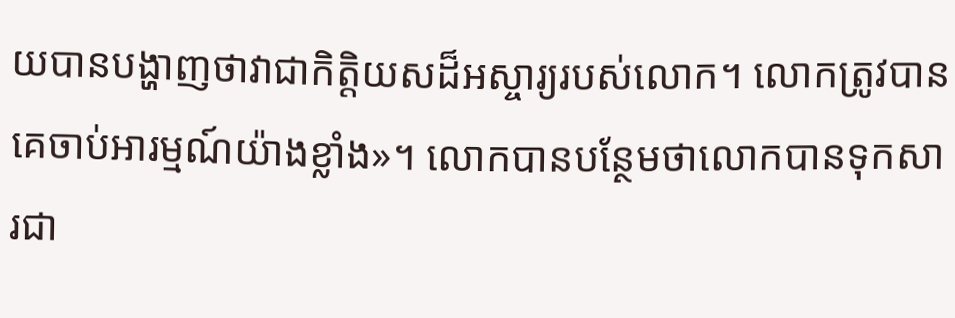យបានបង្ហាញថាវាជាកិត្តិយសដ៏អស្ចារ្យរបស់លោក។ លោកត្រូវបានគេចាប់អារម្មណ៍យ៉ាងខ្លាំង»។ លោកបានបន្ថែមថាលោកបានទុកសារជា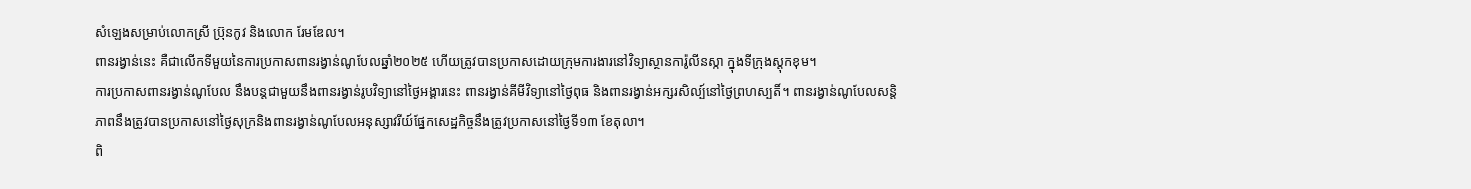សំឡេងសម្រាប់លោកស្រី ប្រ៊ុនកូវ និងលោក រែមឌែល។
ពានរង្វាន់នេះ គឺជាលើកទីមួយនៃការប្រកាសពានរង្វាន់ណូបែលឆ្នាំ២០២៥ ហើយត្រូវបានប្រកាសដោយក្រុមការងារនៅវិទ្យាស្ថានការ៉ូលីនស្កា ក្នុងទីក្រុងស្តុកខុម។
ការប្រកាសពានរង្វាន់ណូបែល នឹងបន្តជាមួយនឹងពានរង្វាន់រូបវិទ្យានៅថ្ងៃអង្គារនេះ ពានរង្វាន់គីមីវិទ្យានៅថ្ងៃពុធ និងពានរង្វាន់អក្សរសិល្ប៍នៅថ្ងៃព្រហស្បតិ៍។ ពានរង្វាន់ណូបែលសន្តិភាពនឹងត្រូវបានប្រកាសនៅថ្ងៃសុក្រនិងពានរង្វាន់ណូបែលអនុស្សាវរីយ៍ផ្នែកសេដ្ឋកិច្ចនឹងត្រូវប្រកាសនៅថ្ងៃទី១៣ ខែតុលា។
ពិ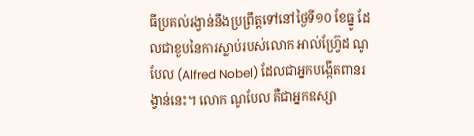ធីប្រគល់រង្វាន់នឹងប្រព្រឹត្តទៅនៅថ្ងៃទី១០ ខែធ្នូ ដែលជាខួបនៃការស្លាប់របស់លោក អាល់ហ្រ្វ៊ែដ ណូបែល (Alfred Nobel) ដែលជាអ្នកបង្កើតពានរង្វាន់នេះ។ លោក ណូបែល គឺជាអ្នកឧស្សា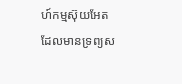ហ៍កម្មស៊ុយអែតដែលមានទ្រព្យស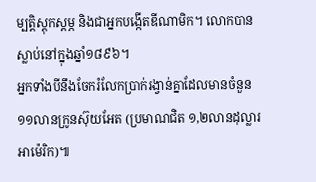ម្បត្តិស្តុកស្តម្ភ និងជាអ្នកបង្កើតឌីណាមិក។ លោកបានស្លាប់នៅក្នុងឆ្នាំ១៨៩៦។
អ្នកទាំងបីនឹងចែករំលែកប្រាក់រង្វាន់គ្នាដែលមានចំនួន ១១លានក្រូនស៊ុយអែត (ប្រមាណជិត ១,២លានដុល្លារអាម៉េរិក)៕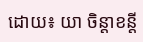ដោយ៖ យា ចិន្តាខន្តី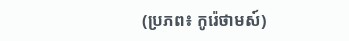(ប្រភព៖ កូរ៉េថាមស៍)